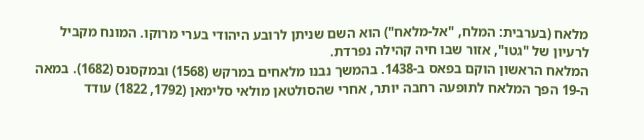מלאח (בערבית: המלח, "אל-מלאח") הוא השם שניתן לרובע היהודי בערי מרוקו. המונח מקביל לרעיון של "גטו", אזור שבו חיה קהילה נפרדת.
המלאח הראשון הוקם בפאס ב-1438. בהמשך נבנו מלאחים במרקש (1568) ובמקסנס (1682). במאה ה-19 הפך המלאח לתופעה רחבה יותר, אחרי שהסולטאן מולאי סלימאן (1792, 1822) עודד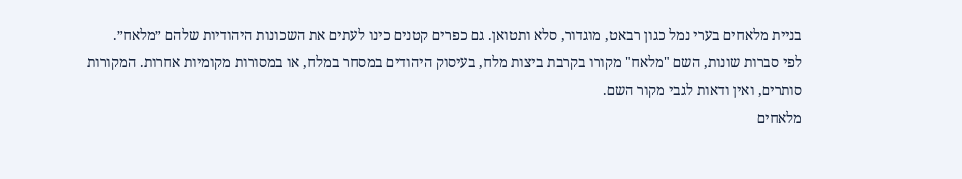בניית מלאחים בערי נמל כגון רבאט, מוגדור, סלא ותטואן. גם כפרים קטנים כינו לעתים את השכונות היהודיות שלהם ״מלאח״.
לפי סברות שונות, השם "מלאח" מקורו בקרבת ביצות מלח, בעיסוק היהודים במסחר במלח, או במסורות מקומיות אחרות. המקורות סותרים, ואין ודאות לגבי מקור השם.
מלאחים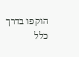הוקפו בדרך כלל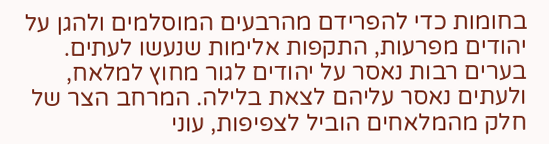בחומות כדי להפרידם מהרבעים המוסלמים ולהגן על יהודים מפרעות, התקפות אלימות שנעשו לעתים. בערים רבות נאסר על יהודים לגור מחוץ למלאח, ולעתים נאסר עליהם לצאת בלילה. המרחב הצר של חלק מהמלאחים הוביל לצפיפות, עוני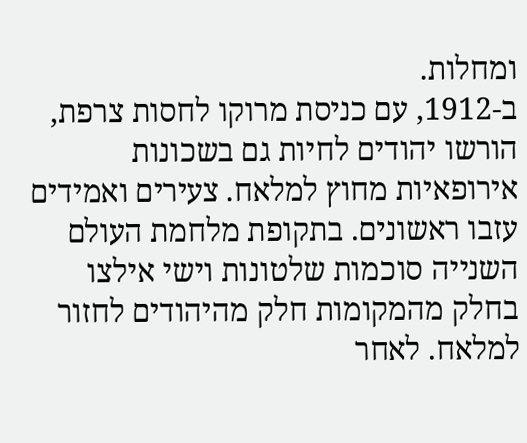ומחלות.
ב-1912, עם כניסת מרוקו לחסות צרפת, הורשו יהודים לחיות גם בשכונות אירופאיות מחוץ למלאח. צעירים ואמידים עזבו ראשונים. בתקופת מלחמת העולם השנייה סוכמות שלטונות וישי אילצו בחלק מהמקומות חלק מהיהודים לחזור למלאח. לאחר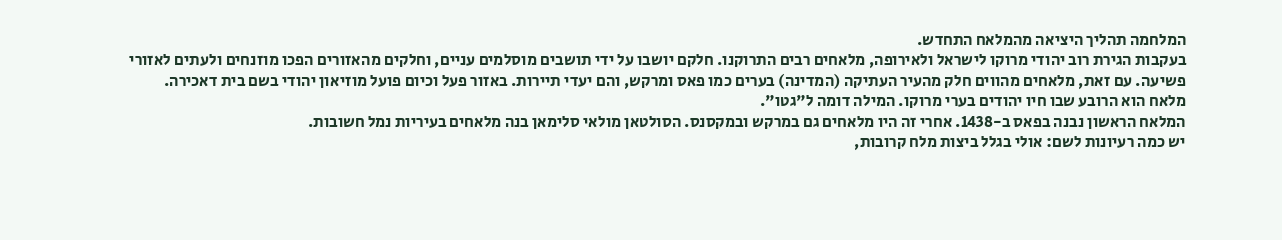המלחמה תהליך היציאה מהמלאח התחדש.
בעקבות הגירת רוב יהודי מרוקו לישראל ולאירופה, מלאחים רבים התרוקנו. חלקם יושבו על ידי תושבים מוסלמים עניים, וחלקים מהאזורים הפכו מוזנחים ולעתים לאזורי פשיעה. עם זאת, מלאחים מהווים חלק מהעיר העתיקה (המדינה) בערים כמו פאס ומרקש, והם יעדי תיירות. באזור פעל וכיום פועל מוזיאון יהודי בשם בית דאכירה.
מלאח הוא הרובע שבו חיו יהודים בערי מרוקו. המילה דומה ל"גטו".
המלאח הראשון נבנה בפאס ב-1438. אחרי זה היו מלאחים גם במרקש ובמקסנס. הסולטאן מולאי סלימאן בנה מלאחים בעיריות נמל חשובות.
יש כמה רעיונות לשם: אולי בגלל ביצות מלח קרובות,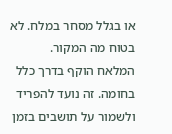או בגלל מסחר במלח. לא בטוח מה המקור.
המלאח הוקף בדרך כלל בחומה. זה נועד להפריד ולשמור על תושבים בזמן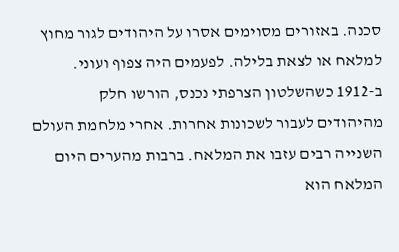סכנה. באזורים מסוימים אסרו על היהודים לגור מחוץ למלאח או לצאת בלילה. לפעמים היה צפוף ועוני.
ב-1912 כשהשלטון הצרפתי נכנס, הורשו חלק מהיהודים לעבור לשכונות אחרות. אחרי מלחמת העולם השנייה רבים עזבו את המלאח. ברבות מהערים היום המלאח הוא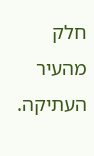חלק מהעיר העתיקה.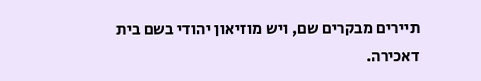תיירים מבקרים שם, ויש מוזיאון יהודי בשם בית דאכירה.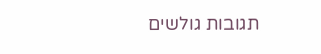תגובות גולשים